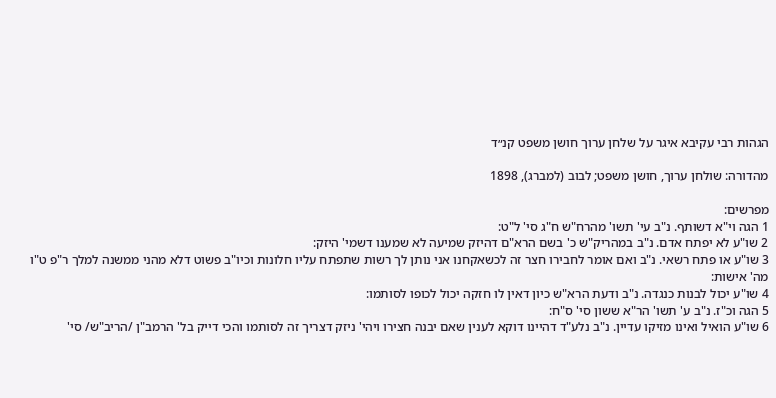הגהות רבי עקיבא איגר על שלחן ערוך חושן משפט קנ״ד

מהדורה: שולחן ערוך, חושן משפט; לבוב (למברג), 1898

מפרשים:
1 הגה וי"א דשותף. נ"ב עי' תשו' מהרח"ש ח"ג סי' ל"ט:
2 שו"ע לא יפתח אדם. נ"ב במהריק"ש כ' בשם הרא"ם דהיזק שמיעה לא שמענו דשמי' היזק:
3 שו"ע או פתח רשאי. נ"ב ואם אומר לחבירו חצר זה לכשאקחנו אני נותן לך רשות שתפתח עליו חלונות וכיו"ב פשוט דלא מהני ממשנה למלך ר"פ ט"ו מה' אישות:
4 שו"ע יכול לבנות כנגדה. נ"ב ודעת הרא"ש כיון דאין לו חזקה יכול לכופו לסותמו:
5 הגה וכ"ז. נ"ב ע' תשו' הר"א ששון סי' ס"ח:
6 שו"ע הואיל ואינו מזיקו עדיין. נ"ב נלע"ד דהיינו דוקא לענין שאם יבנה חצירו ויהי' ניזק דצריך זה לסותמו והכי דייק בל' הרמב"ן /הריב"ש/ סי'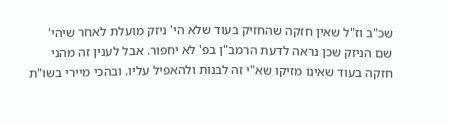שכ"ב וז"ל שאין חזקה שהחזיק בעוד שלא הי' ניזק מועלת לאחר שיהי' שם הניזק שכן נראה לדעת הרמב"ן בפ' לא יחפור. אבל לענין זה מהני חזקה בעוד שאינו מזיקו שא"י זה לבנות ולהאפיל עליו. ובהכי מיירי בשו"ת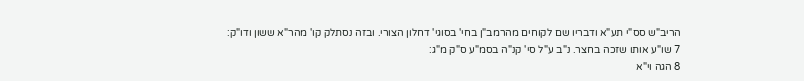הריב"ש סס"י תע"א ודבריו שם לקוחים מהרמב"ן בחי' בסוגי' דחלון הצורי. ובזה נסתלק קו' מהר"א ששון ודו"ק:
7 שו"ע אותו שזכה בחצר. נ"ב ע"ל סי' קנ"ה בסמ"ע ס"ק מ"ג:
8 הגה וי"א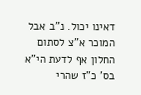דאינו יכול. נ"ב אבל המוכר א"צ לסתום החלון אף לדעת הי"א בס' כ"ז שהרי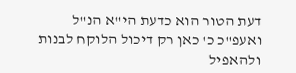דעת הטור הוא כדעת הי"א הנ"ל ואעפ"כ כ' כאן רק דיכול הלוקח לבנות ולהאפיל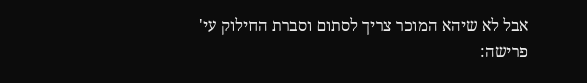אבל לא שיהא המוכר צריך לסתום וסברת החילוק עי' פרישה: